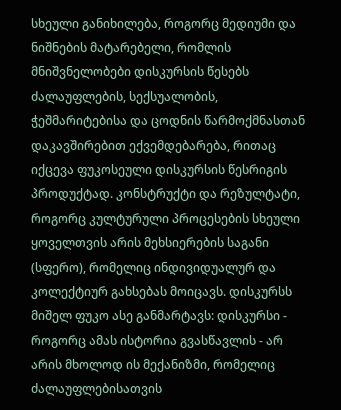სხეული განიხილება, როგორც მედიუმი და ნიშნების მატარებელი, რომლის მნიშვნელობები დისკურსის წესებს ძალაუფლების, სექსუალობის, ჭეშმარიტებისა და ცოდნის წარმოქმნასთან დაკავშირებით ექვემდებარება, რითაც იქცევა ფუკოსეული დისკურსის წესრიგის პროდუქტად. კონსტრუქტი და რეზულტატი, როგორც კულტურული პროცესების სხეული ყოველთვის არის მეხსიერების საგანი (სფერო), რომელიც ინდივიდუალურ და კოლექტიურ გახსებას მოიცავს. დისკურსს მიშელ ფუკო ასე განმარტავს: დისკურსი - როგორც ამას ისტორია გვასწავლის - არ არის მხოლოდ ის მექანიზმი, რომელიც ძალაუფლებისათვის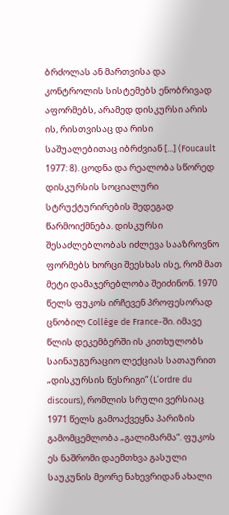ბრძოლას ან მართვისა და კონტროლის სისტემებს ენობრივად აფორმებს, არამედ დისკურსი არის ის, რისთვისაც და რისი საშუალებითაც იბრძვიან [...] (Foucault 1977: 8). ცოდნა და რეალობა სწორედ დისკურსის სოციალური სტრუქტურირების შედეგად წარმოიქმნება. დისკურსი შესაძლებლობას იძლევა სააზროვნო ფორმებს ხორცი შეესხას ისე, რომ მათ მეტი დამაჯერებლობა შეიძინონ. 1970 წელს ფუკოს ირჩევენ პროფესორად ცნობილ Collége de France-ში. იმავე წლის დეკემბერში ის კითხულობს საინაუგურაციო ლექციას სათაურით „დისკურსის წესრიგი“ (L’ordre du discours), რომლის სრული ვერსიაც 1971 წელს გამოაქვეყნა პარიზის გამომცემლობა „გალიმარმა“. ფუკოს ეს ნაშრომი დაემთხვა გასული საუკუნის მეორე ნახევრიდან ახალი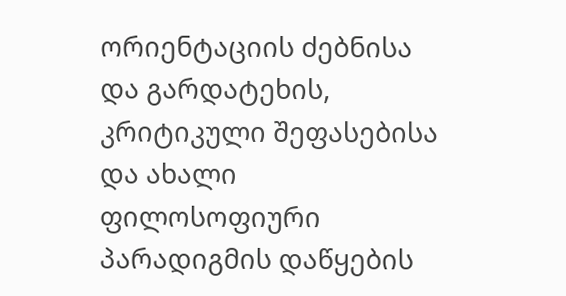ორიენტაციის ძებნისა და გარდატეხის, კრიტიკული შეფასებისა და ახალი ფილოსოფიური პარადიგმის დაწყების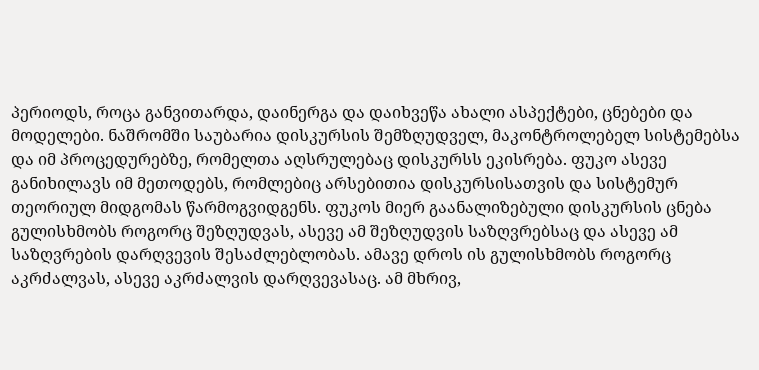პერიოდს, როცა განვითარდა, დაინერგა და დაიხვეწა ახალი ასპექტები, ცნებები და მოდელები. ნაშრომში საუბარია დისკურსის შემზღუდველ, მაკონტროლებელ სისტემებსა და იმ პროცედურებზე, რომელთა აღსრულებაც დისკურსს ეკისრება. ფუკო ასევე განიხილავს იმ მეთოდებს, რომლებიც არსებითია დისკურსისათვის და სისტემურ თეორიულ მიდგომას წარმოგვიდგენს. ფუკოს მიერ გაანალიზებული დისკურსის ცნება გულისხმობს როგორც შეზღუდვას, ასევე ამ შეზღუდვის საზღვრებსაც და ასევე ამ საზღვრების დარღვევის შესაძლებლობას. ამავე დროს ის გულისხმობს როგორც აკრძალვას, ასევე აკრძალვის დარღვევასაც. ამ მხრივ,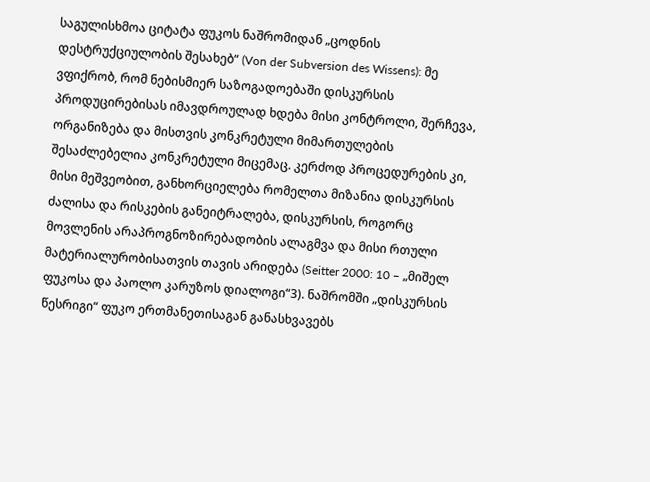საგულისხმოა ციტატა ფუკოს ნაშრომიდან „ცოდნის დესტრუქციულობის შესახებ“ (Von der Subversion des Wissens): მე ვფიქრობ, რომ ნებისმიერ საზოგადოებაში დისკურსის პროდუცირებისას იმავდროულად ხდება მისი კონტროლი, შერჩევა, ორგანიზება და მისთვის კონკრეტული მიმართულების შესაძლებელია კონკრეტული მიცემაც. კერძოდ პროცედურების კი, მისი მეშვეობით, განხორციელება რომელთა მიზანია დისკურსის ძალისა და რისკების განეიტრალება, დისკურსის, როგორც მოვლენის არაპროგნოზირებადობის ალაგმვა და მისი რთული მატერიალურობისათვის თავის არიდება (Seitter 2000: 10 – „მიშელ ფუკოსა და პაოლო კარუზოს დიალოგი“3). ნაშრომში „დისკურსის წესრიგი“ ფუკო ერთმანეთისაგან განასხვავებს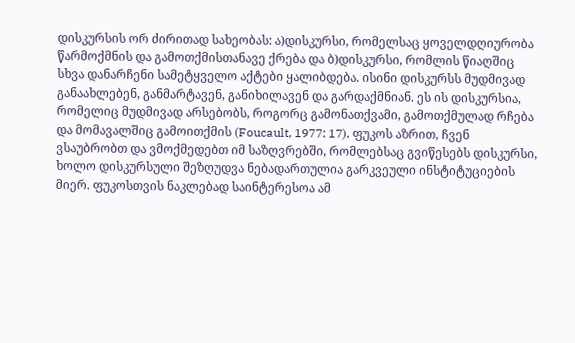დისკურსის ორ ძირითად სახეობას: ა)დისკურსი, რომელსაც ყოველდღიურობა წარმოქმნის და გამოთქმისთანავე ქრება და ბ)დისკურსი, რომლის წიაღშიც სხვა დანარჩენი სამეტყველო აქტები ყალიბდება. ისინი დისკურსს მუდმივად განაახლებენ, განმარტავენ, განიხილავენ და გარდაქმნიან. ეს ის დისკურსია, რომელიც მუდმივად არსებობს, როგორც გამონათქვამი, გამოთქმულად რჩება და მომავალშიც გამოითქმის (Foucault, 1977: 17). ფუკოს აზრით, ჩვენ ვსაუბრობთ და ვმოქმედებთ იმ საზღვრებში, რომლებსაც გვიწესებს დისკურსი, ხოლო დისკურსული შეზღუდვა ნებადართულია გარკვეული ინსტიტუციების მიერ. ფუკოსთვის ნაკლებად საინტერესოა ამ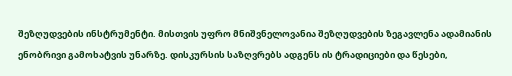შეზღუდვების ინსტრუმენტი. მისთვის უფრო მნიშვნელოვანია შეზღუდვების ზეგავლენა ადამიანის ენობრივი გამოხატვის უნარზე. დისკურსის საზღვრებს ადგენს ის ტრადიციები და წესები,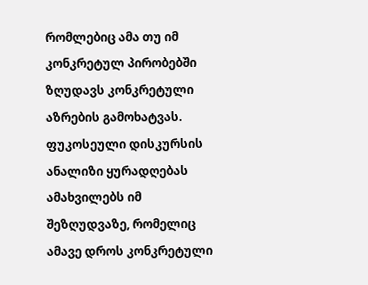რომლებიც ამა თუ იმ კონკრეტულ პირობებში ზღუდავს კონკრეტული აზრების გამოხატვას. ფუკოსეული დისკურსის ანალიზი ყურადღებას ამახვილებს იმ შეზღუდვაზე, რომელიც ამავე დროს კონკრეტული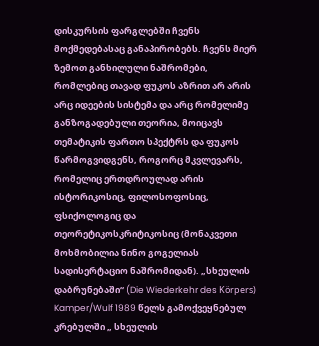დისკურსის ფარგლებში ჩვენს მოქმედებასაც განაპირობებს. ჩვენს მიერ ზემოთ განხილული ნაშრომები, რომლებიც თავად ფუკოს აზრით არ არის არც იდეების სისტემა და არც რომელიმე განზოგადებული თეორია, მოიცავს თემატიკის ფართო სპექტრს და ფუკოს წარმოგვიდგენს, როგორც მკვლევარს, რომელიც ერთდროულად არის ისტორიკოსიც, ფილოსოფოსიც, ფსიქოლოგიც და თეორეტიკოსკრიტიკოსიც (მონაკვეთი მოხმობილია ნინო გოგელიას სადისერტაციო ნაშრომიდან). „სხეულის დაბრუნებაში“ (Die Wiederkehr des Körpers) Kamper/Wulf 1989 წელს გამოქვეყნებულ კრებულში „ სხეულის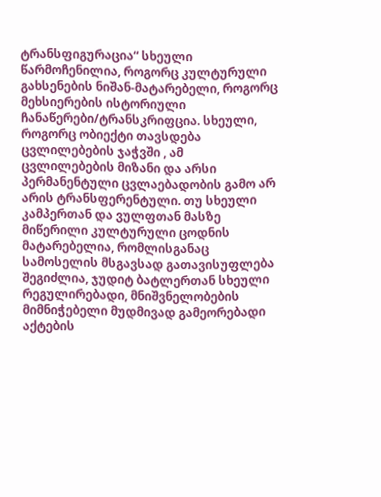ტრანსფიგურაცია“ სხეული წარმოჩენილია, როგორც კულტურული გახსენების ნიშან-მატარებელი, როგორც მეხსიერების ისტორიული ჩანაწერები/ტრანსკრიფცია. სხეული, როგორც ობიექტი თავსდება ცვლილებების ჯაჭვში , ამ ცვლილებების მიზანი და არსი პერმანენტული ცვლაებადობის გამო არ არის ტრანსფერენტული. თუ სხეული კამპერთან და ვულფთან მასზე მიწერილი კულტურული ცოდნის მატარებელია, რომლისგანაც სამოსელის მსგავსად გათავისუფლება შეგიძლია, ჯუდიტ ბატლერთან სხეული რეგულირებადი, მნიშვნელობების მიმნიჭებელი მუდმივად გამეორებადი აქტების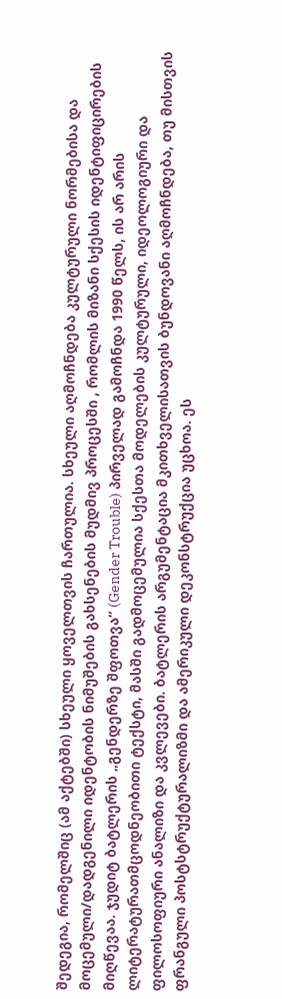შედეგია, რომელშიც (ამ აქტებში) სხეული ყოველთვის ჩართულია. სხეული აღმოჩნდება კულტურული ნორმებისა და მოცემული/დადგენილი იდენტობის ნიმუშების გახსენების მუდმივ პროცესში , რომლის მიზანი სქესის იდენტიფიცირების მიღწევაა. ჯუდიტ ბატლერის „გენდერზე შფოთვა“ (Gender Trouble) პირველად გამოჩნდა 1990 წელს, ის არ არის ლიტერატურათმცოდნეობითი ტექსტი, მასში გადმოცემულია სქესთა მოდელების კულტურული, იდეოლოგიური და ფილოსოფიური ანალიზი და კვლევები. ბატლერის არგუმენტაცია მკითხველისათვის ბუნდოვანი აღმოჩნდება, თუ მისთვის ფრანგული პოსტსტრუქტურალიზმი და ამერიკული დეკონსტრუქცია უცხოა. ეს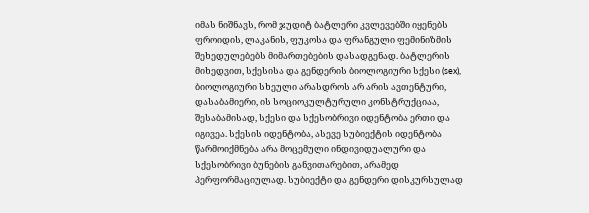იმას ნიშნავს, რომ ჯუდიტ ბატლერი კვლევებში იყენებს ფროიდის, ლაკანის, ფუკოსა და ფრანგული ფემინიზმის შეხედულებებს მიმართებების დასადგენად. ბატლერის მიხედვით, სქესისა და გენდერის ბიოლოგიური სქესი (sex), ბიოლოგიური სხეული არასდროს არ არის ავთენტური, დასაბამიერი, ის სოციოკულტურული კონსტრუქციაა, შესაბამისად, სქესი და სქესობრივი იდენტობა ერთი და იგივეა. სქესის იდენტობა, ასევე სუბიექტის იდენტობა წარმოიქმნება არა მოცემული ინდივიდუალური და სქესობრივი ბუნების განვითარებით, არამედ პერფორმაციულად. სუბიექტი და გენდერი დისკურსულად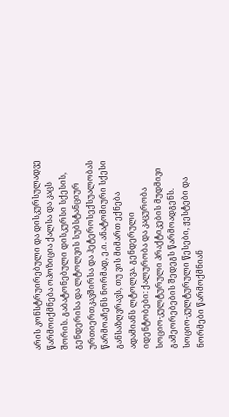არის კონსტრუირებული და დისკურსულადვე წარმოიქმნება ოპოზიცია ქალსა და კაცს შორის. გაბატონებული დისკურსი სქესის, გენდერისა და ლტოლვის სუბსტანციურ ურთიერთკავშირსა და ჰეტეროსექსუალობას წარმოაჩენს ნორმად, ე.ი. ანატომიური სქესი განსაზღვრავს, თუ ვის მიმართ ექნება ადამიანს ლტოლვა. გენდერული იდენტობები: ქალურობა და კაცურობა სოციო-კულტურული პრაქტიკების მუდმივი გამეორებების შედეგს წარმოადგენს. სოციო-კულტურული წესები, ჟესტები და ნორმები წარმოქმნიან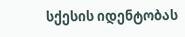სქესის იდენტობას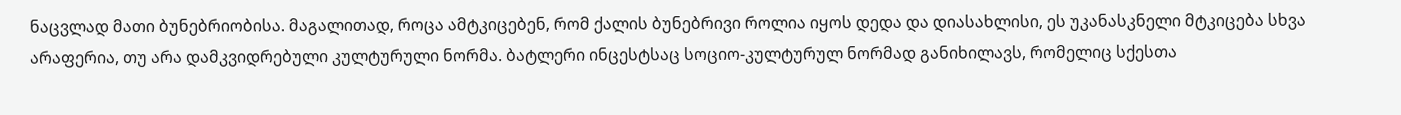ნაცვლად მათი ბუნებრიობისა. მაგალითად, როცა ამტკიცებენ, რომ ქალის ბუნებრივი როლია იყოს დედა და დიასახლისი, ეს უკანასკნელი მტკიცება სხვა არაფერია, თუ არა დამკვიდრებული კულტურული ნორმა. ბატლერი ინცესტსაც სოციო-კულტურულ ნორმად განიხილავს, რომელიც სქესთა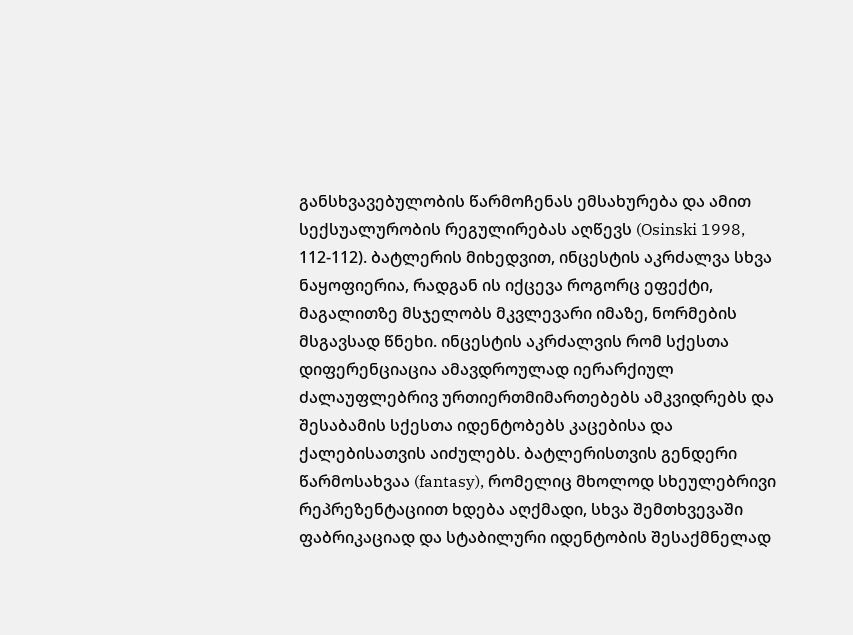განსხვავებულობის წარმოჩენას ემსახურება და ამით სექსუალურობის რეგულირებას აღწევს (Osinski 1998, 112-112). ბატლერის მიხედვით, ინცესტის აკრძალვა სხვა ნაყოფიერია, რადგან ის იქცევა როგორც ეფექტი, მაგალითზე მსჯელობს მკვლევარი იმაზე, ნორმების მსგავსად წნეხი. ინცესტის აკრძალვის რომ სქესთა დიფერენციაცია ამავდროულად იერარქიულ ძალაუფლებრივ ურთიერთმიმართებებს ამკვიდრებს და შესაბამის სქესთა იდენტობებს კაცებისა და ქალებისათვის აიძულებს. ბატლერისთვის გენდერი წარმოსახვაა (fantasy), რომელიც მხოლოდ სხეულებრივი რეპრეზენტაციით ხდება აღქმადი, სხვა შემთხვევაში ფაბრიკაციად და სტაბილური იდენტობის შესაქმნელად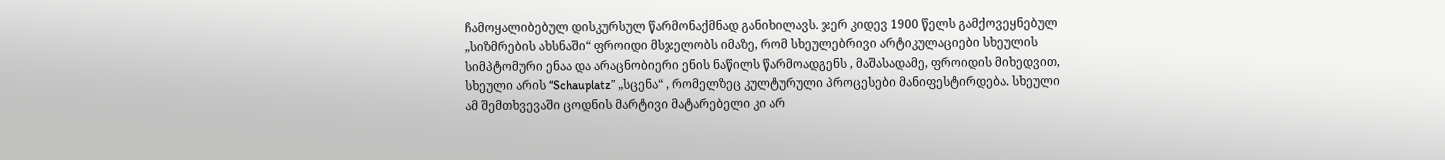ჩამოყალიბებულ დისკურსულ წარმონაქმნად განიხილავს. ჯერ კიდევ 1900 წელს გამქოვეყნებულ „სიზმრების ახსნაში“ ფროიდი მსჯელობს იმაზე, რომ სხეულებრივი არტიკულაციები სხეულის სიმპტომური ენაა და არაცნობიერი ენის ნაწილს წარმოადგენს , მაშასადამე, ფროიდის მიხედვით, სხეული არის “Schauplatz” „სცენა“ , რომელზეც კულტურული პროცესები მანიფესტირდება. სხეული ამ შემთხვევაში ცოდნის მარტივი მატარებელი კი არ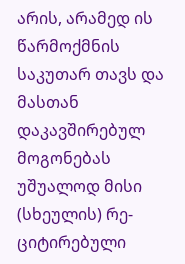არის, არამედ ის წარმოქმნის საკუთარ თავს და მასთან დაკავშირებულ მოგონებას უშუალოდ მისი (სხეულის) რე-ციტირებული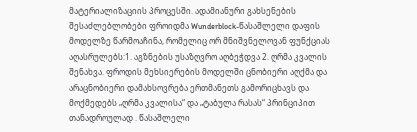მატერიალიზაციის პროცესში. ადამიანური გახსენების შესაძლებლობები ფროიდმა Wunderblock-წასაშლელი დაფის მოდელზე წარმოაჩინა, რომელიც ორ მნიშვნელოვან ფუნქციას აღასრულებს:1. აგზნების უსაზღვრო აღბეჭდვა 2. ღრმა კვალის შენახვა. ფროდის მეხსიერების მოდელში ცნობიერი აღქმა და არაცნობიერი დამახსოვრება ერთმანეთს გამორიცხავს და მოქმედებს „ღრმა კვალისა“ და „ტაბულა რასას“ პრინციპით თანადროულად . წასაშლელი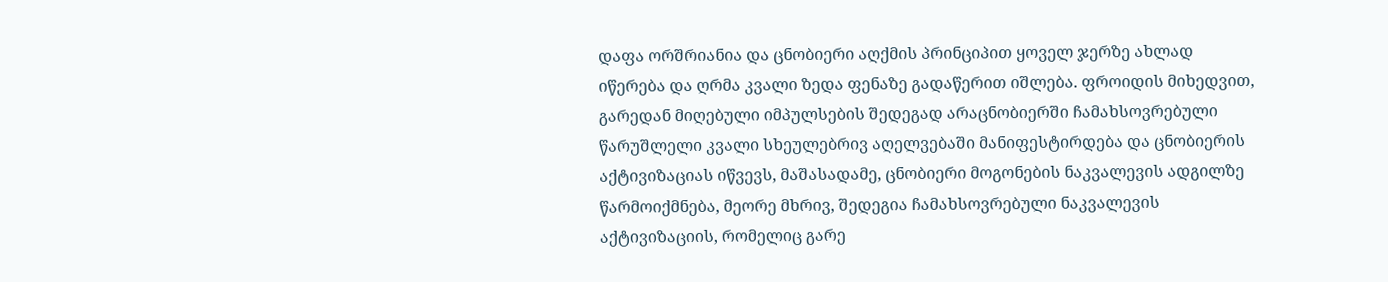დაფა ორშრიანია და ცნობიერი აღქმის პრინციპით ყოველ ჯერზე ახლად იწერება და ღრმა კვალი ზედა ფენაზე გადაწერით იშლება. ფროიდის მიხედვით, გარედან მიღებული იმპულსების შედეგად არაცნობიერში ჩამახსოვრებული წარუშლელი კვალი სხეულებრივ აღელვებაში მანიფესტირდება და ცნობიერის აქტივიზაციას იწვევს, მაშასადამე, ცნობიერი მოგონების ნაკვალევის ადგილზე წარმოიქმნება, მეორე მხრივ, შედეგია ჩამახსოვრებული ნაკვალევის აქტივიზაციის, რომელიც გარე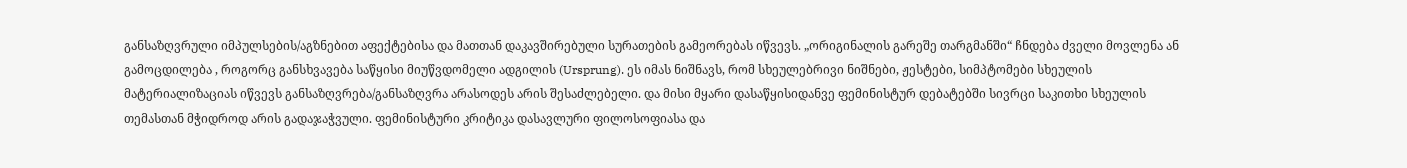განსაზღვრული იმპულსების/აგზნებით აფექტებისა და მათთან დაკავშირებული სურათების გამეორებას იწვევს. „ორიგინალის გარეშე თარგმანში“ ჩნდება ძველი მოვლენა ან გამოცდილება , როგორც განსხვავება საწყისი მიუწვდომელი ადგილის (Ursprung). ეს იმას ნიშნავს, რომ სხეულებრივი ნიშნები, ჟესტები, სიმპტომები სხეულის მატერიალიზაციას იწვევს განსაზღვრება/განსაზღვრა არასოდეს არის შესაძლებელი. და მისი მყარი დასაწყისიდანვე ფემინისტურ დებატებში სივრცი საკითხი სხეულის თემასთან მჭიდროდ არის გადაჯაჭვული. ფემინისტური კრიტიკა დასავლური ფილოსოფიასა და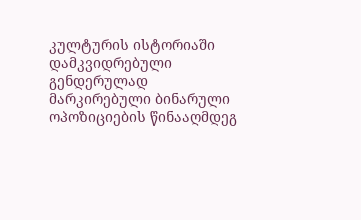კულტურის ისტორიაში დამკვიდრებული გენდერულად მარკირებული ბინარული ოპოზიციების წინააღმდეგ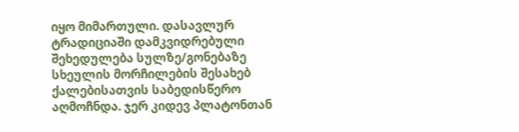იყო მიმართული. დასავლურ ტრადიციაში დამკვიდრებული შეხედულება სულზე/გონებაზე სხეულის მორჩილების შესახებ ქალებისათვის საბედისწერო აღმოჩნდა. ჯერ კიდევ პლატონთან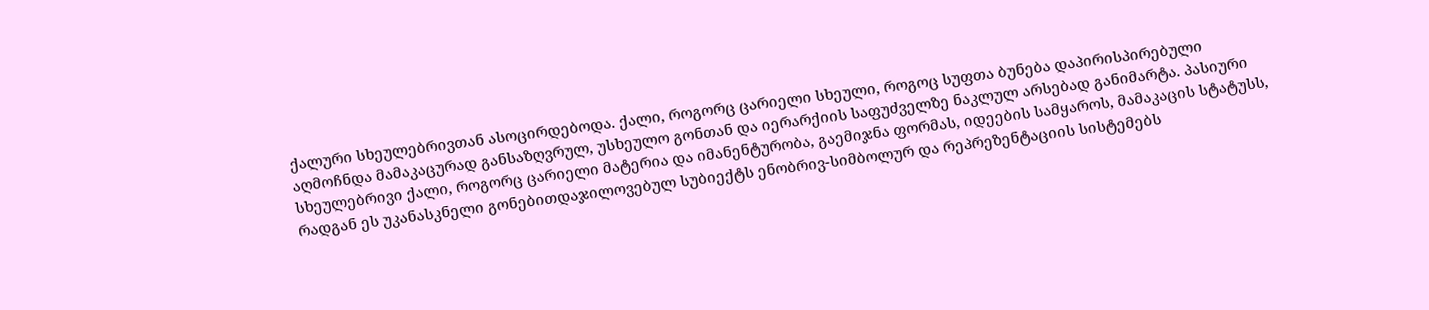ქალური სხეულებრივთან ასოცირდებოდა. ქალი, როგორც ცარიელი სხეული, როგოც სუფთა ბუნება დაპირისპირებული აღმოჩნდა მამაკაცურად განსაზღვრულ, უსხეულო გონთან და იერარქიის საფუძველზე ნაკლულ არსებად განიმარტა. პასიური სხეულებრივი ქალი, როგორც ცარიელი მატერია და იმანენტურობა, გაემიჯნა ფორმას, იდეების სამყაროს, მამაკაცის სტატუსს, რადგან ეს უკანასკნელი გონებითდაჯილოვებულ სუბიექტს ენობრივ-სიმბოლურ და რეპრეზენტაციის სისტემებს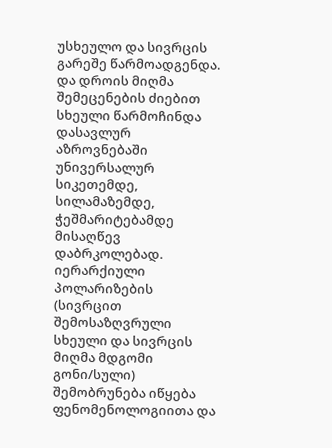უსხეულო და სივრცის გარეშე წარმოადგენდა. და დროის მიღმა შემეცენების ძიებით სხეული წარმოჩინდა დასავლურ აზროვნებაში უნივერსალურ სიკეთემდე, სილამაზემდე, ჭეშმარიტებამდე მისაღწევ დაბრკოლებად. იერარქიული პოლარიზების (სივრცით შემოსაზღვრული სხეული და სივრცის მიღმა მდგომი გონი/სული) შემობრუნება იწყება ფენომენოლოგიითა და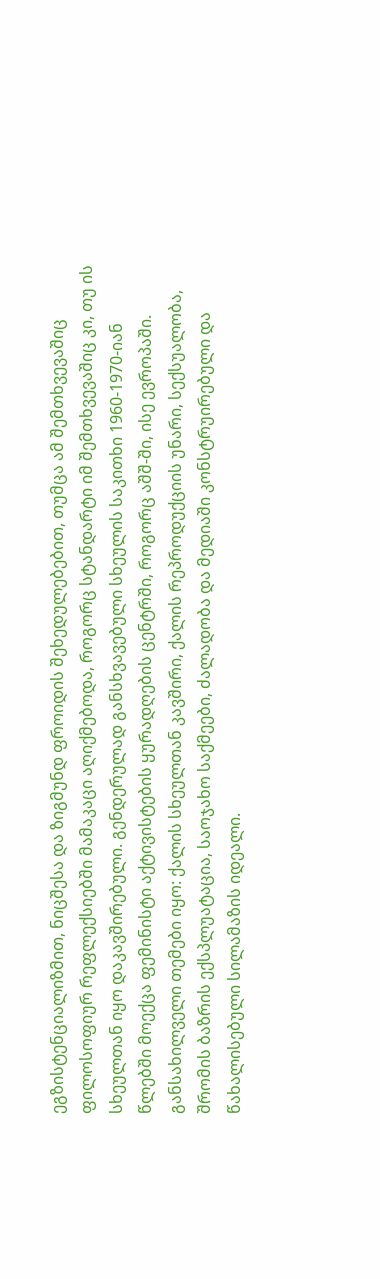ეგზისტენციალიზმით, ნიცშესა და ზიგმუნდ ფროიდის შეხედულებებით, თუმცა ამ შემთხვევაშიც ფილოსოფიურ რეფლექსიებში მამაკაცი აღიქმებოდა, როგორც სტანდარტი იმ შემთხვევაშიც კი, თუ ის სხეულთან იყო დაკავშირებული. გენდერულად განსხვავებული სხეულის საკითხი 1960-1970-იან წლებში მოექცა ფემინისტი აქტივისტების ყურადღების ცენტრში, როგორც აშშ-ში, ისე ევროპაში. განსახილველი თემები იყო: ქალის სხეულთან კავშირი, ქალის რეპროდუქციის უნარი, სექსუალობა, შრომის ბაზრის ექსპლუატაცია, საოჯახო საქმეები, ძალადობა და მედიაში კონსტრუირებული და წახალისებული სილამაზის იდეალი.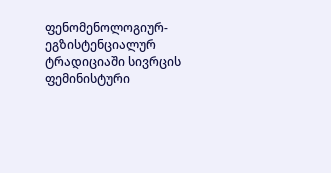ფენომენოლოგიურ-ეგზისტენციალურ ტრადიციაში სივრცის ფემინისტური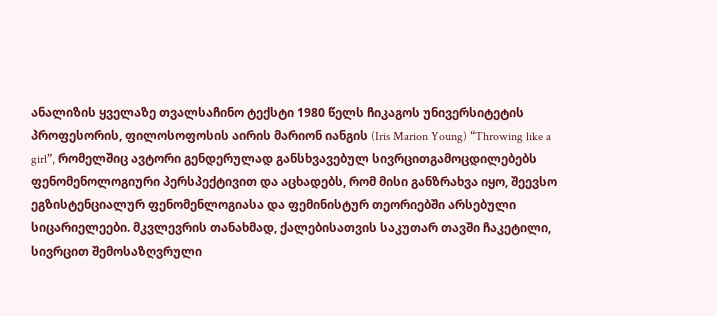ანალიზის ყველაზე თვალსაჩინო ტექსტი 1980 წელს ჩიკაგოს უნივერსიტეტის პროფესორის, ფილოსოფოსის აირის მარიონ იანგის (Iris Marion Young) “Throwing like a girl”, რომელშიც ავტორი გენდერულად განსხვავებულ სივრცითგამოცდილებებს ფენომენოლოგიური პერსპექტივით და აცხადებს, რომ მისი განზრახვა იყო, შეევსო ეგზისტენციალურ ფენომენლოგიასა და ფემინისტურ თეორიებში არსებული სიცარიელეები. მკვლევრის თანახმად, ქალებისათვის საკუთარ თავში ჩაკეტილი, სივრცით შემოსაზღვრული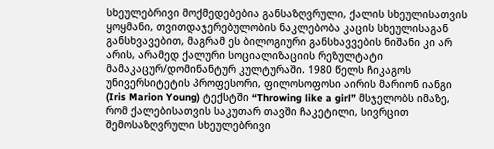სხეულებრივი მოქმედებებია განსაზღვრული, ქალის სხეულისათვის ყოყმანი, თვითდაჯერებულობის ნაკლებობა კაცის სხეულისაგან განსხვავებით, მაგრამ ეს ბილოგიური განსხავვების ნიშანი კი არ არის, არამედ ქალური სოციალიზაციის რეზულტატი მამაკაცურ/დომინანტურ კულტურაში. 1980 წელს ჩიკაგოს უნივერსიტეტის პროფესორი, ფილოსოფოსი აირის მარიონ იანგი (Iris Marion Young) ტექსტში “Throwing like a girl” მსჯელობს იმაზე, რომ ქალებისათვის საკუთარ თავში ჩაკეტილი, სივრცით შემოსაზღვრული სხეულებრივი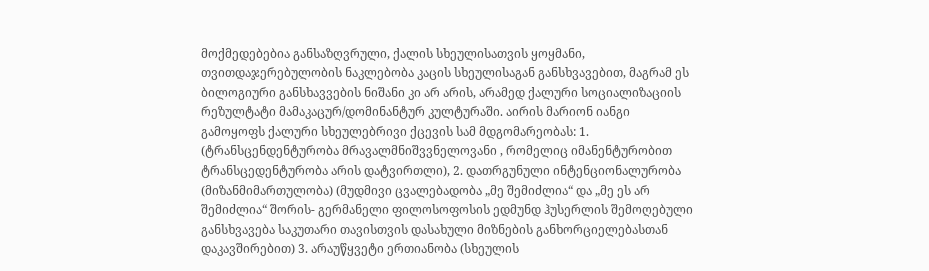მოქმედებებია განსაზღვრული, ქალის სხეულისათვის ყოყმანი, თვითდაჯერებულობის ნაკლებობა კაცის სხეულისაგან განსხვავებით, მაგრამ ეს ბილოგიური განსხავვების ნიშანი კი არ არის, არამედ ქალური სოციალიზაციის რეზულტატი მამაკაცურ/დომინანტურ კულტურაში. აირის მარიონ იანგი გამოყოფს ქალური სხეულებრივი ქცევის სამ მდგომარეობას: 1. (ტრანსცენდენტურობა მრავალმნიშვვნელოვანი , რომელიც იმანენტურობით ტრანსცედენტურობა არის დატვირთლი), 2. დათრგუნული ინტენციონალურობა (მიზანმიმართულობა) (მუდმივი ცვალებადობა „მე შემიძლია“ და „მე ეს არ შემიძლია“ შორის- გერმანელი ფილოსოფოსის ედმუნდ ჰუსერლის შემოღებული განსხვავება საკუთარი თავისთვის დასახული მიზნების განხორციელებასთან დაკავშირებით) 3. არაუწყვეტი ერთიანობა (სხეულის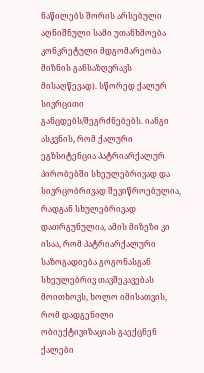ნაწილებს შორის არსებული აღნიშნული სამი უთანხმოება კონკრეტული მდგომარეობა მიზნის განსაზღვრავს მისაღწევად). სწორედ ქალურ სივრცითი განცდებს/შეგრძნებებს. იანგი ასკვნის, რომ ქალური ეგზსიტენცია პატრიარქალურ პირობებში სხეულებრივად და სივრცობრივად შევიწროებულია, რადგან სხულებრივად დათრგუნულია, ამის მიზეზი კი ისაა, რომ პატრიარქალური საზოგადიება გოგონასგან სხეულებრივ თავშეკავებას მოითხოვს, ხოლო იმისათვის, რომ დადგენილი ობიექტივიზაციას გაექცნენ ქალები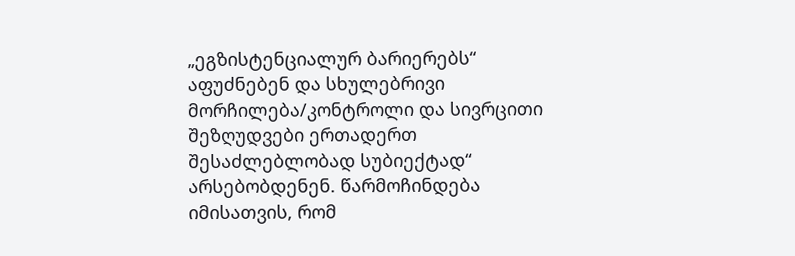„ეგზისტენციალურ ბარიერებს“ აფუძნებენ და სხულებრივი მორჩილება/კონტროლი და სივრცითი შეზღუდვები ერთადერთ შესაძლებლობად სუბიექტად“ არსებობდენენ. წარმოჩინდება იმისათვის, რომ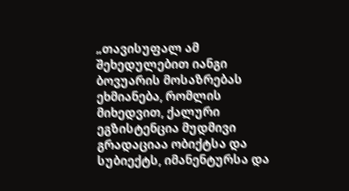„თავისუფალ ამ შეხედულებით იანგი ბოვუარის მოსაზრებას ეხმიანება, რომლის მიხედვით, ქალური ეგზისტენცია მუდმივი გრადაციაა ობიქტსა და სუბიექტს, იმანენტურსა და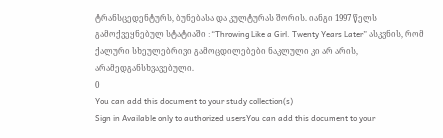ტრანსცედენტურს, ბუნებასა და კულტურას შორის. იანგი 1997 წელს გამოქვეყნებულ სტატიაში :“Throwing Like a Girl. Twenty Years Later” ასკვნის, რომ ქალური სხეულებრივი გამოცდილებები ნაკლული კი არ არის, არამედგანსხვავებული.
0
You can add this document to your study collection(s)
Sign in Available only to authorized usersYou can add this document to your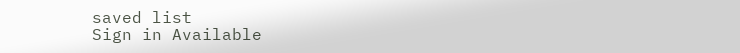saved list
Sign in Available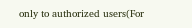only to authorized users(For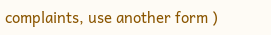complaints, use another form )